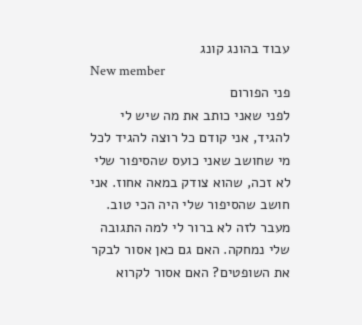עבוד בהונג קונג
New member
פני הפורום
לפני שאני כותב את מה שיש לי להגיד, אני קודם כל רוצה להגיד לכל מי שחושב שאני כועס שהסיפור שלי לא זכה, שהוא צודק במאה אחוז. אני חושב שהסיפור שלי היה הכי טוב. מעבר לזה לא ברור לי למה התגובה שלי נמחקה. האם גם כאן אסור לבקר את השופטים? האם אסור לקרוא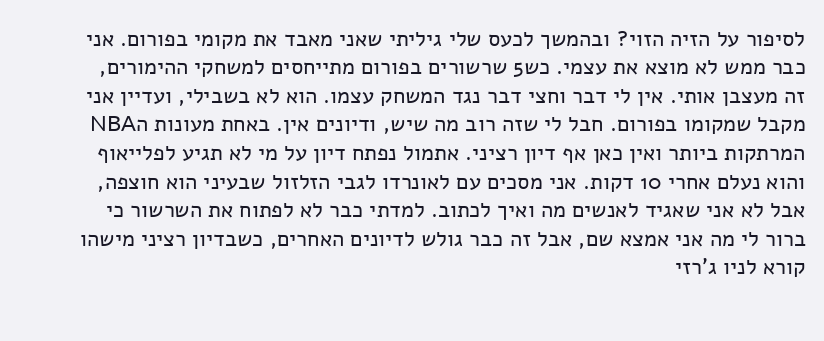לסיפור על הזיה הזוי? ובהמשך לכעס שלי גיליתי שאני מאבד את מקומי בפורום. אני כבר ממש לא מוצא את עצמי. כש5 שרשורים בפורום מתייחסים למשחקי ההימורים, זה מעצבן אותי. אין לי דבר וחצי דבר נגד המשחק עצמו. הוא לא בשבילי, ועדיין אני מקבל שמקומו בפורום. חבל לי שזה רוב מה שיש, ודיונים אין. באחת מעונות הNBA המרתקות ביותר ואין כאן אף דיון רציני. אתמול נפתח דיון על מי לא תגיע לפלייאוף והוא נעלם אחרי 10 דקות. אני מסכים עם לאונרדו לגבי הזלזול שבעיני הוא חוצפה, אבל לא אני שאגיד לאנשים מה ואיך לכתוב. למדתי כבר לא לפתוח את השרשור כי ברור לי מה אני אמצא שם, אבל זה כבר גולש לדיונים האחרים, כשבדיון רציני מישהו קורא לניו ג'רזי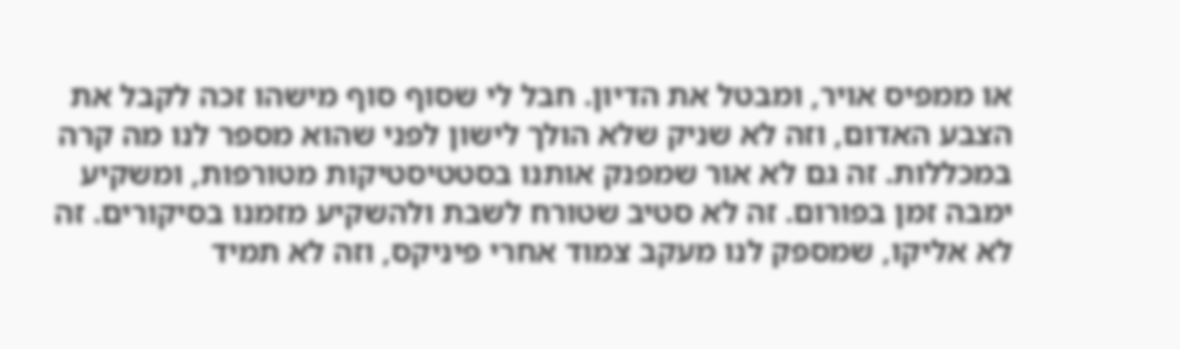או ממפיס אויר, ומבטל את הדיון. חבל לי שסוף סוף מישהו זכה לקבל את הצבע האדום, וזה לא שניק שלא הולך לישון לפני שהוא מספר לנו מה קרה במכללות. זה גם לא אור שמפנק אותנו בסטטיסטיקות מטורפות, ומשקיע ימבה זמן בפורום. זה לא סטיב שטורח לשבת ולהשקיע מזמנו בסיקורים. זה לא אליקו, שמספק לנו מעקב צמוד אחרי פיניקס, וזה לא תמיד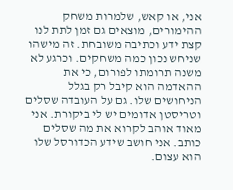אני, או קאש, שלמרות משחק ההימורים, מוצאים גם זמן לתת לנו קצת ידע וכתיבה משובחת. זה מישהו שניחש נכון כמה משחקים. וכרגע לא משנה תרומתו לפורום, כי את ההאדמה הוא קיבל רק בגלל הניחושים שלו. גם על העובדה שסלים וטריסטן אדומים יש לי ביקורת. אני מאוד אוהב לקרוא את מה שסלים כותב. אני חושב שידע הכדורסל שלו הוא עצום.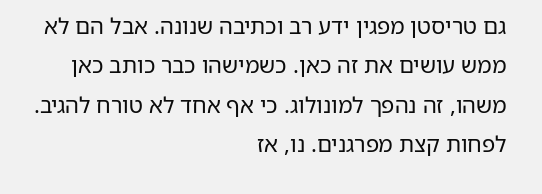גם טריסטן מפגין ידע רב וכתיבה שנונה. אבל הם לא ממש עושים את זה כאן. כשמישהו כבר כותב כאן משהו, זה נהפך למונולוג. כי אף אחד לא טורח להגיב. לפחות קצת מפרגנים. נו, אז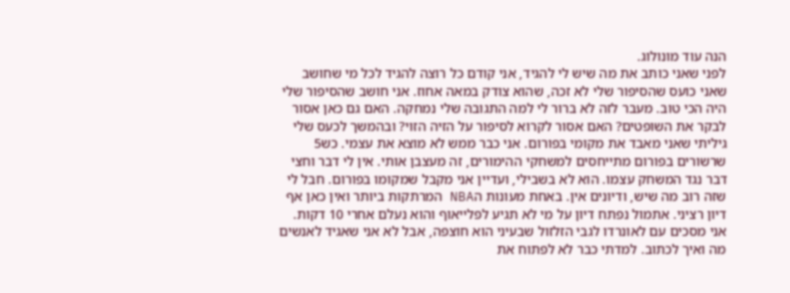הנה עוד מונולוג.
לפני שאני כותב את מה שיש לי להגיד, אני קודם כל רוצה להגיד לכל מי שחושב שאני כועס שהסיפור שלי לא זכה, שהוא צודק במאה אחוז. אני חושב שהסיפור שלי היה הכי טוב. מעבר לזה לא ברור לי למה התגובה שלי נמחקה. האם גם כאן אסור לבקר את השופטים? האם אסור לקרוא לסיפור על הזיה הזוי? ובהמשך לכעס שלי גיליתי שאני מאבד את מקומי בפורום. אני כבר ממש לא מוצא את עצמי. כש5 שרשורים בפורום מתייחסים למשחקי ההימורים, זה מעצבן אותי. אין לי דבר וחצי דבר נגד המשחק עצמו. הוא לא בשבילי, ועדיין אני מקבל שמקומו בפורום. חבל לי שזה רוב מה שיש, ודיונים אין. באחת מעונות הNBA המרתקות ביותר ואין כאן אף דיון רציני. אתמול נפתח דיון על מי לא תגיע לפלייאוף והוא נעלם אחרי 10 דקות. אני מסכים עם לאונרדו לגבי הזלזול שבעיני הוא חוצפה, אבל לא אני שאגיד לאנשים מה ואיך לכתוב. למדתי כבר לא לפתוח את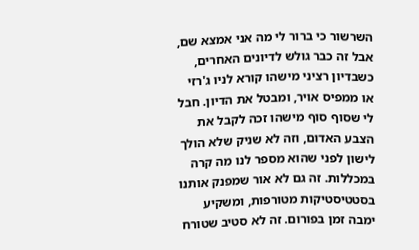השרשור כי ברור לי מה אני אמצא שם, אבל זה כבר גולש לדיונים האחרים, כשבדיון רציני מישהו קורא לניו ג'רזי או ממפיס אויר, ומבטל את הדיון. חבל לי שסוף סוף מישהו זכה לקבל את הצבע האדום, וזה לא שניק שלא הולך לישון לפני שהוא מספר לנו מה קרה במכללות. זה גם לא אור שמפנק אותנו בסטטיסטיקות מטורפות, ומשקיע ימבה זמן בפורום. זה לא סטיב שטורח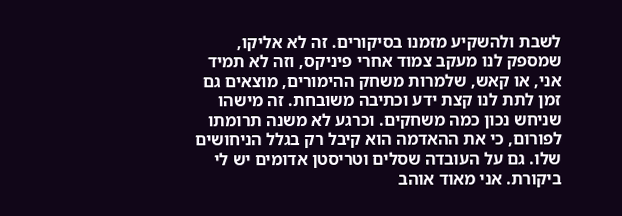לשבת ולהשקיע מזמנו בסיקורים. זה לא אליקו, שמספק לנו מעקב צמוד אחרי פיניקס, וזה לא תמיד אני, או קאש, שלמרות משחק ההימורים, מוצאים גם זמן לתת לנו קצת ידע וכתיבה משובחת. זה מישהו שניחש נכון כמה משחקים. וכרגע לא משנה תרומתו לפורום, כי את ההאדמה הוא קיבל רק בגלל הניחושים שלו. גם על העובדה שסלים וטריסטן אדומים יש לי ביקורת. אני מאוד אוהב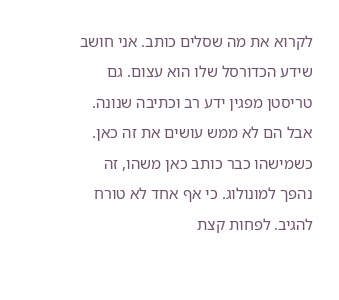לקרוא את מה שסלים כותב. אני חושב שידע הכדורסל שלו הוא עצום. גם טריסטן מפגין ידע רב וכתיבה שנונה. אבל הם לא ממש עושים את זה כאן. כשמישהו כבר כותב כאן משהו, זה נהפך למונולוג. כי אף אחד לא טורח להגיב. לפחות קצת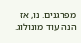מפרגנים. נו, אז הנה עוד מונולוג.